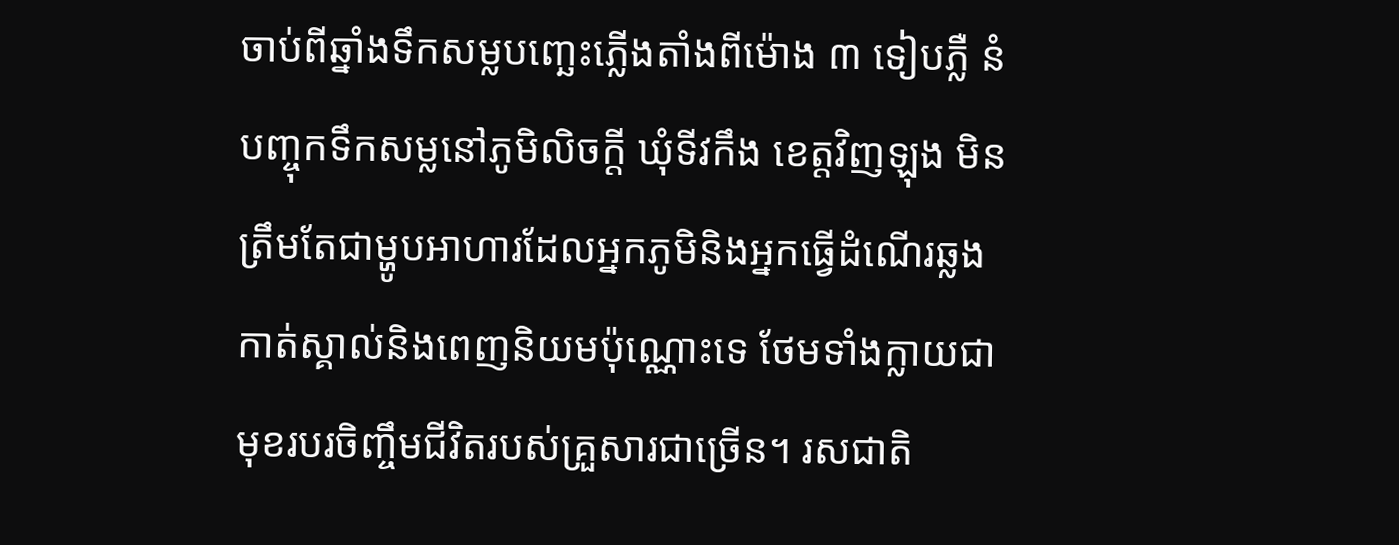ចាប់ពីឆ្នាំងទឹកសម្លបញ្ឆេះភ្លើងតាំងពីម៉ោង ៣ ទៀបភ្លឺ នំបញ្ចុកទឹកសម្លនៅភូមិលិចក្ដី ឃុំទីវកឹង ខេត្តវិញឡុង មិនត្រឹមតែជាម្ហូបអាហារដែលអ្នកភូមិនិងអ្នកធ្វើដំណើរឆ្លងកាត់ស្គាល់និងពេញនិយមប៉ុណ្ណោះទេ ថែមទាំងក្លាយជាមុខរបរចិញ្ចឹមជីវិតរបស់គ្រួសារជាច្រើន។ រសជាតិ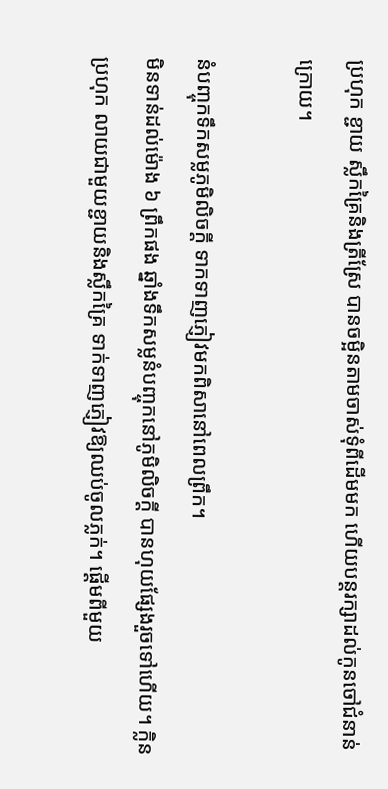ប្រហុក ខ្ជាយ ស្លឹកគ្រៃនិងត្រីស្រែ បានចម្អិនតាមចាស់ទុំពីដើមមក ហើយបន្តរក្សាដល់កូនចៅជំនាន់ក្រោយ។

នំបញ្ចុកទឹកសម្លភូមិលិចក្ដី ទាកទាញភ្ញៀវមកពិសានៅពេលព្រឹក។
មិនទាន់ដល់ម៉ោង ៦ ព្រឹកផង ឆ្នាំងទឹកសម្លនំបញ្ចុកនៅភូមិលិចក្ដី បានហុយផ្សែងរួចទៅហើយ។ ក្លិនប្រហុក លាយជាមួយខ្ជាយនិងស្លឹកគ្រៃ ទាក់ទាញភ្ញៀវឱ្យឈប់ចូលភ្លក់។ ផ្ដើមពីមួយ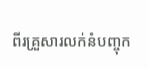ពីរគ្រួសារលក់នំបញ្ចុក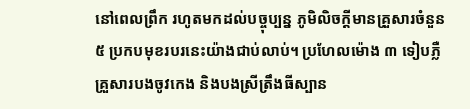នៅពេលព្រឹក រហូតមកដល់បច្ចុប្បន្ន ភូមិលិចក្ដីមានគ្រួសារចំនួន ៥ ប្រកបមុខរបរនេះយ៉ាងជាប់លាប់។ ប្រហែលម៉ោង ៣ ទៀបភ្លឺ គ្រួសារបងចូវកេង និងបងស្រីត្រឹងធីស្បាន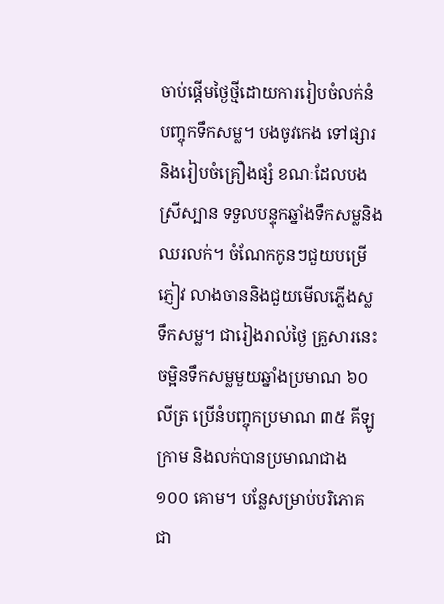ចាប់ផ្តើមថ្ងៃថ្មីដោយការរៀបចំលក់នំបញ្ចុកទឹកសម្ល។ បងចូវកេង ទៅផ្សារនិងរៀបចំគ្រឿងផ្សំ ខណៈដែលបងស្រីស្បាន ទទួលបន្ទុកឆ្នាំងទឹកសម្លនិងឈរលក់។ ចំណែកកូនៗជួយបម្រើភ្ញៀវ លាងចាននិងជួយមើលភ្លើងស្លទឹកសម្ល។ ជារៀងរាល់ថ្ងៃ គ្រួសារនេះចម្អិនទឹកសម្លមួយឆ្នាំងប្រមាណ ៦០ លីត្រ ប្រើនំបញ្ចុកប្រមាណ ៣៥ គីឡូក្រាម និងលក់បានប្រមាណជាង ១០០ គោម។ បន្លែសម្រាប់បរិភោគជា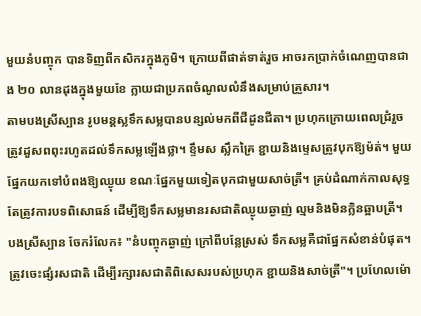មួយនំបញ្ចុក បានទិញពីកសិករក្នុងភូមិ។ ក្រោយពីផាត់ទាត់រួច អាចរកប្រាក់ចំណេញបានជាង ២០ លានដុងក្នុងមួយខែ ក្លាយជាប្រភពចំណូលលំនឹងសម្រាប់គ្រួសារ។
តាមបងស្រីស្បាន រូបមន្តស្លទឹកសម្លបានបន្សល់មកពីជីដូនជីតា។ ប្រហុកក្រោយពេលជ្រំរួច ត្រូវដួសពពុះរហូតដល់ទឹកសម្លឡើងថ្លា។ ខ្ទឹមស ស្លឹកគ្រៃ ខ្ជាយនិងម្ទេសត្រូវបុកឱ្យម៉ត់។ មួយផ្នែកយកទៅបំពងឱ្យឈ្ងុយ ខណៈផ្នែកមួយទៀតបុកជាមួយសាច់ត្រី។ គ្រប់ដំណាក់កាលសុទ្ធតែត្រូវការបទពិសោធន៍ ដើម្បីឱ្យទឹកសម្លមានរសជាតិឈ្ងុយឆ្ងាញ់ ល្មមនិងមិនក្លិនឆ្អាបត្រី។ បងស្រីស្បាន ចែករំលែក៖ "នំបញ្ចុកឆ្ងាញ់ ក្រៅពីបន្លែស្រស់ ទឹកសម្លគឺជាផ្នែកសំខាន់បំផុត។ ត្រូវចេះផ្សំរសជាតិ ដើម្បីរក្សារសជាតិពិសេសរបស់ប្រហុក ខ្ជាយនិងសាច់ត្រី"។ ប្រហែលម៉ោ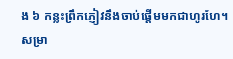ង ៦ កន្លះព្រឹកភ្ញៀវនឹងចាប់ផ្តើមមកជាហូរហែ។ សម្រា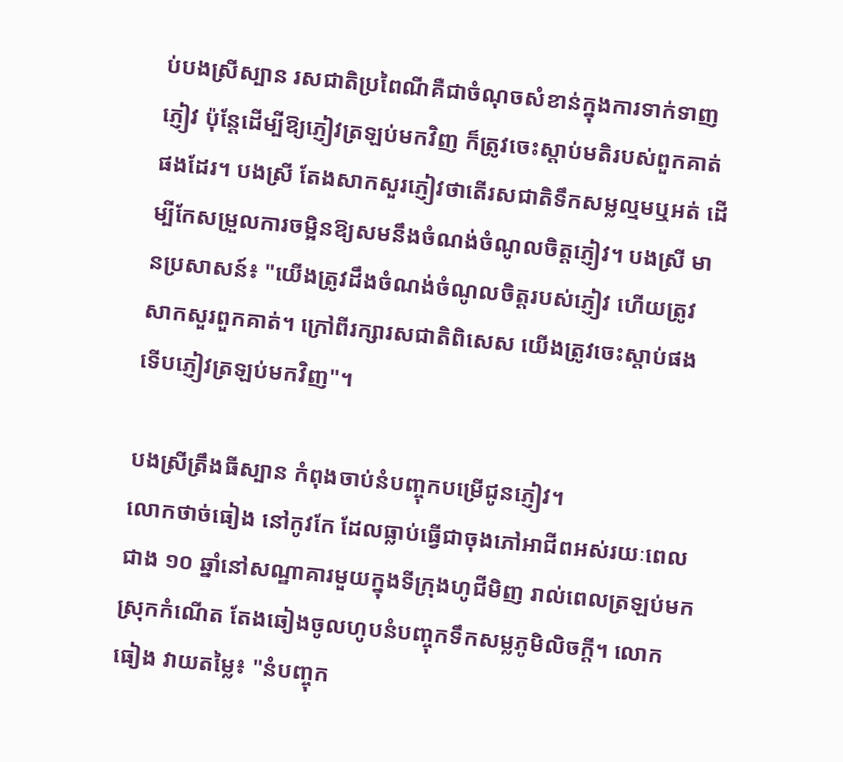ប់បងស្រីស្បាន រសជាតិប្រពៃណីគឺជាចំណុចសំខាន់ក្នុងការទាក់ទាញភ្ញៀវ ប៉ុន្តែដើម្បីឱ្យភ្ញៀវត្រឡប់មកវិញ ក៏ត្រូវចេះស្តាប់មតិរបស់ពួកគាត់ផងដែរ។ បងស្រី តែងសាកសួរភ្ញៀវថាតើរសជាតិទឹកសម្លល្មមឬអត់ ដើម្បីកែសម្រួលការចម្អិនឱ្យសមនឹងចំណង់ចំណូលចិត្តភ្ញៀវ។ បងស្រី មានប្រសាសន៍៖ "យើងត្រូវដឹងចំណង់ចំណូលចិត្តរបស់ភ្ញៀវ ហើយត្រូវសាកសួរពួកគាត់។ ក្រៅពីរក្សារសជាតិពិសេស យើងត្រូវចេះស្តាប់ផង ទើបភ្ញៀវត្រឡប់មកវិញ"។

បងស្រីត្រឹងធីស្បាន កំពុងចាប់នំបញ្ចុកបម្រើជូនភ្ញៀវ។
លោកថាច់ធៀង នៅកូវកែ ដែលធ្លាប់ធ្វើជាចុងភៅអាជីពអស់រយៈពេលជាង ១០ ឆ្នាំនៅសណ្ឋាគារមួយក្នុងទីក្រុងហូជីមិញ រាល់ពេលត្រឡប់មកស្រុកកំណើត តែងឆៀងចូលហូបនំបញ្ចុកទឹកសម្លភូមិលិចក្ដី។ លោកធៀង វាយតម្លៃ៖ "នំបញ្ចុក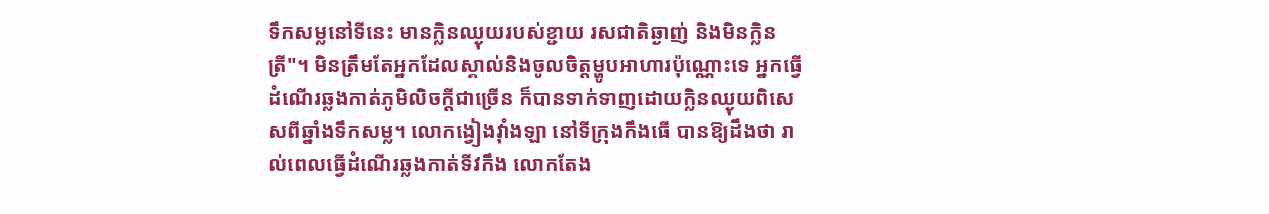ទឹកសម្លនៅទីនេះ មានក្លិនឈ្ងុយរបស់ខ្ជាយ រសជាតិឆ្ងាញ់ និងមិនក្លិនត្រី"។ មិនត្រឹមតែអ្នកដែលស្គាល់និងចូលចិត្តម្ហូបអាហារប៉ុណ្ណោះទេ អ្នកធ្វើដំណើរឆ្លងកាត់ភូមិលិចក្ដីជាច្រើន ក៏បានទាក់ទាញដោយក្លិនឈ្ងុយពិសេសពីឆ្នាំងទឹកសម្ល។ លោកង្វៀងវ៉ាំងឡា នៅទីក្រុងកឹងធើ បានឱ្យដឹងថា រាល់ពេលធ្វើដំណើរឆ្លងកាត់ទីវកឹង លោកតែង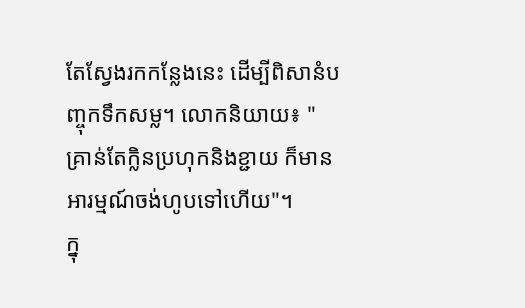តែស្វែងរកកន្លែងនេះ ដើម្បីពិសានំបញ្ចុកទឹកសម្ល។ លោកនិយាយ៖ "គ្រាន់តែក្លិនប្រហុកនិងខ្ជាយ ក៏មានអារម្មណ៍ចង់ហូបទៅហើយ"។
ក្នុ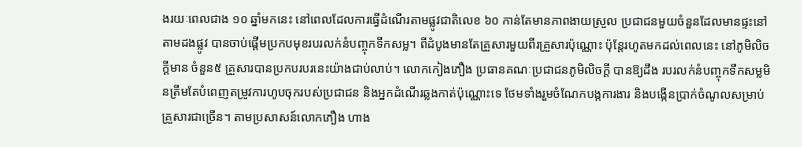ងរយៈពេលជាង ១០ ឆ្នាំមកនេះ នៅពេលដែលការធ្វើដំណើរតាមផ្លូវជាតិលេខ ៦០ កាន់តែមានភាពងាយស្រួល ប្រជាជនមួយចំនួនដែលមានផ្ទះនៅតាមដងផ្លូវ បានចាប់ផ្តើមប្រកបមុខរបរលក់នំបញ្ចុកទឹកសម្ល។ ពីដំបូងមានតែគ្រួសារមួយពីរគ្រួសារប៉ុណ្ណោះ ប៉ុន្តែរហូតមកដល់ពេលនេះ នៅភូមិលិចក្ដីមាន ចំនួន៥ គ្រួសារបានប្រកបរបរនេះយ៉ាងជាប់លាប់។ លោកកៀងភឿង ប្រធានគណៈប្រជាជនភូមិលិចក្ដី បានឱ្យដឹង របរលក់នំបញ្ចុកទឹកសម្លមិនត្រឹមតែបំពេញតម្រូវការហូបចុករបស់ប្រជាជន និងអ្នកដំណើរឆ្លងកាត់ប៉ុណ្ណោះទេ ថែមទាំងរួមចំណែកបង្កការងារ និងបង្កើនប្រាក់ចំណូលសម្រាប់គ្រួសារជាច្រើន។ តាមប្រសាសន៍លោកភឿង ហាង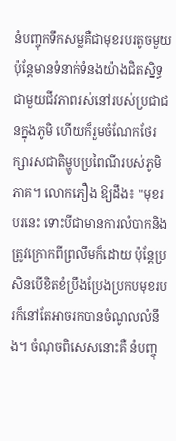នំបញ្ចុកទឹកសម្លគឺជាមុខរបរតូចមួយ ប៉ុន្តែមានទំនាក់ទំនងយ៉ាងជិតស្និទ្ធជាមួយជីវភាពរស់នៅរបស់ប្រជាជនក្នុងភូមិ ហើយក៏រួមចំណែកថែរក្សារសជាតិម្ហូបប្រពៃណីរបស់ភូមិភាគ។ លោកភឿង ឱ្យដឹង៖ "មុខរបរនេះ ទោះបីជាមានការលំបាកនិងត្រូវក្រោកពីព្រលឹមក៏ដោយ ប៉ុន្តែប្រសិនបើខិតខំប្រឹងប្រែងប្រកបមុខរបរក៏នៅតែអាចរកបានចំណូលលំនឹង។ ចំណុចពិសេសនោះគឺ នំបញ្ចុ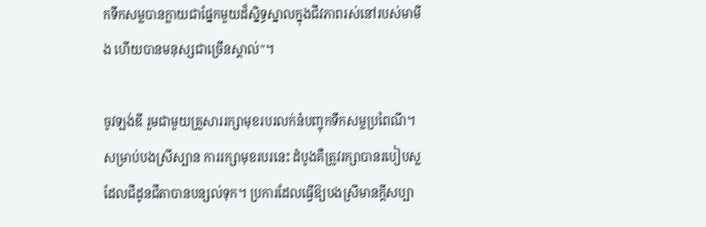កទឹកសម្លបានក្លាយជាផ្នែកមួយដ៏ស្និទ្ធស្នាលក្នុងជីវភាពរស់នៅរបស់មាមីង ហើយបានមនុស្សជាច្រើនស្គាល់"។

ចូវឡង់ឌី រួមជាមួយគ្រួសាររក្សាមុខរបរលក់នំបញ្ចុកទឹកសម្លប្រពៃណី។
សម្រាប់បងស្រីស្បាន ការរក្សាមុខរបរនេះ ដំបូងគឺត្រូវរក្សាបានរបៀបស្លដែលជីដូនជីតាបានបន្សល់ទុក។ ប្រការដែលធ្វើឱ្យបងស្រីមានក្តីសប្បា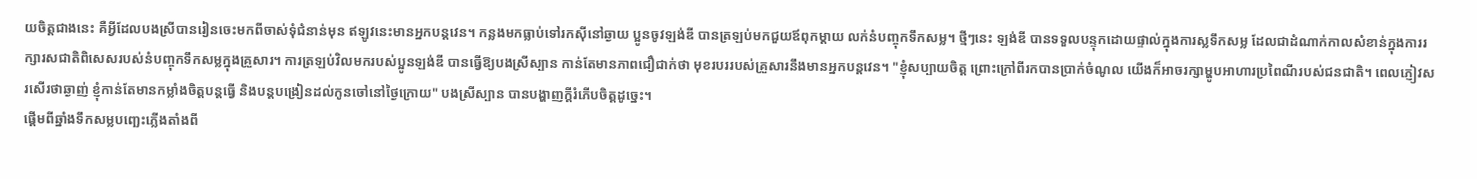យចិត្តជាងនេះ គឺអ្វីដែលបងស្រីបានរៀនចេះមកពីចាស់ទុំជំនាន់មុន ឥឡូវនេះមានអ្នកបន្តវេន។ កន្លងមកធ្លាប់ទៅរកស៊ីនៅឆ្ងាយ ប្អូនចូវឡង់ឌី បានត្រឡប់មកជួយឪពុកម្តាយ លក់នំបញ្ចុកទឹកសម្ល។ ថ្មីៗនេះ ឡង់ឌី បានទទួលបន្ទុកដោយផ្ទាល់ក្នុងការស្លទឹកសម្ល ដែលជាដំណាក់កាលសំខាន់ក្នុងការរក្សារសជាតិពិសេសរបស់នំបញ្ចុកទឹកសម្លក្នុងគ្រួសារ។ ការត្រឡប់វិលមករបស់ប្អូនឡង់ឌី បានធ្វើឱ្យបងស្រីស្បាន កាន់តែមានភាពជឿជាក់ថា មុខរបររបស់គ្រួសារនឹងមានអ្នកបន្តវេន។ "ខ្ញុំសប្បាយចិត្ត ព្រោះក្រៅពីរកបានប្រាក់ចំណូល យើងក៏អាចរក្សាម្ហូបអាហារប្រពៃណីរបស់ជនជាតិ។ ពេលភ្ញៀវសរសើរថាឆ្ងាញ់ ខ្ញុំកាន់តែមានកម្លាំងចិត្តបន្តធ្វើ និងបន្តបង្រៀនដល់កូនចៅនៅថ្ងៃក្រោយ" បងស្រីស្បាន បានបង្ហាញក្តីរំភើបចិត្តដូច្នេះ។
ផ្ដើមពីឆ្នាំងទឹកសម្លបញ្ឆេះភ្លើងតាំងពី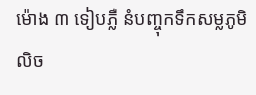ម៉ោង ៣ ទៀបភ្លឺ នំបញ្ចុកទឹកសម្លភូមិលិច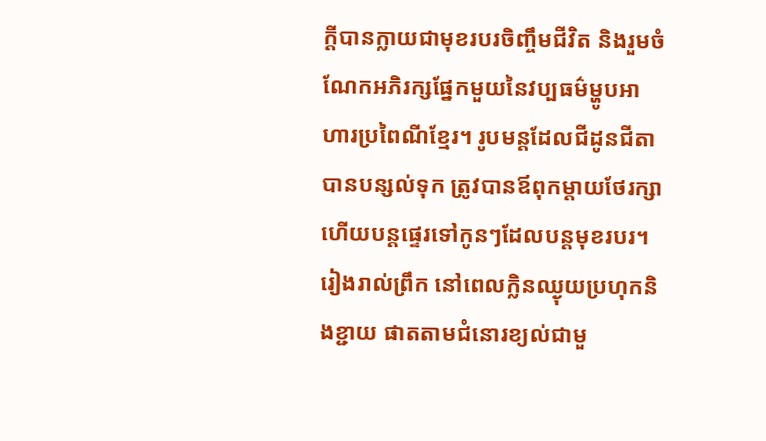ក្ដីបានក្លាយជាមុខរបរចិញ្ចឹមជីវិត និងរួមចំណែកអភិរក្សផ្នែកមួយនៃវប្បធម៌ម្ហូបអាហារប្រពៃណីខ្មែរ។ រូបមន្តដែលជីដូនជីតាបានបន្សល់ទុក ត្រូវបានឪពុកម្តាយថែរក្សា ហើយបន្តផ្ទេរទៅកូនៗដែលបន្តមុខរបរ។ រៀងរាល់ព្រឹក នៅពេលក្លិនឈ្ងុយប្រហុកនិងខ្ជាយ ផាតតាមជំនោរខ្យល់ជាមួ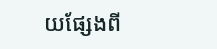យផ្សែងពី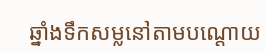ឆ្នាំងទឹកសម្លនៅតាមបណ្តោយ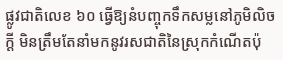ផ្លូវជាតិលេខ ៦០ ធ្វើឱ្យនំបញ្ចុកទឹកសម្លនៅភូមិលិចក្ដី មិនត្រឹមតែនាំមកនូវរសជាតិនៃស្រុកកំណើតប៉ុ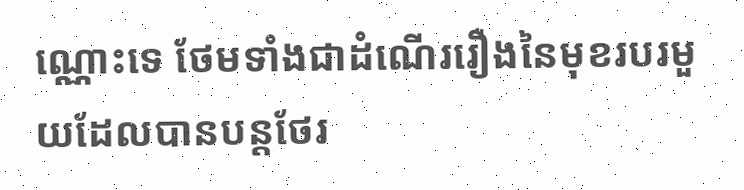ណ្ណោះទេ ថែមទាំងជាដំណើររឿងនៃមុខរបរមួយដែលបានបន្តថែរ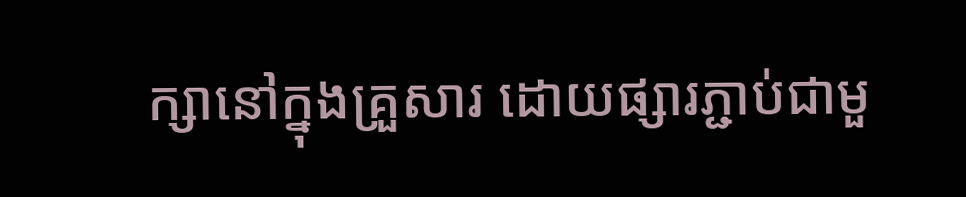ក្សានៅក្នុងគ្រួសារ ដោយផ្សារភ្ជាប់ជាមួ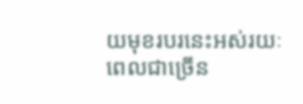យមុខរបរនេះអស់រយៈពេលជាច្រើន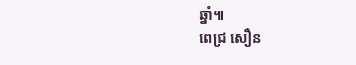ឆ្នាំ៕
ពេជ្រ សឿន